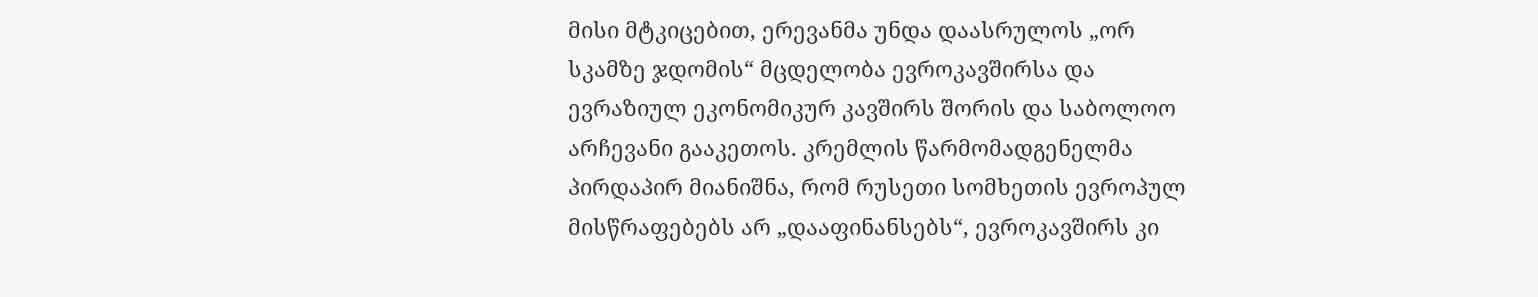მისი მტკიცებით, ერევანმა უნდა დაასრულოს „ორ სკამზე ჯდომის“ მცდელობა ევროკავშირსა და ევრაზიულ ეკონომიკურ კავშირს შორის და საბოლოო არჩევანი გააკეთოს. კრემლის წარმომადგენელმა პირდაპირ მიანიშნა, რომ რუსეთი სომხეთის ევროპულ მისწრაფებებს არ „დააფინანსებს“, ევროკავშირს კი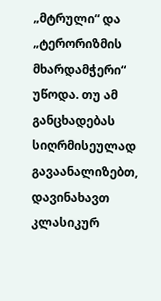„მტრული“ და „ტერორიზმის მხარდამჭერი“ უწოდა. თუ ამ განცხადებას სიღრმისეულად გავაანალიზებთ, დავინახავთ კლასიკურ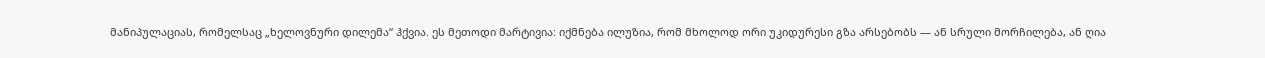მანიპულაციას, რომელსაც „ხელოვნური დილემა“ ჰქვია. ეს მეთოდი მარტივია: იქმნება ილუზია, რომ მხოლოდ ორი უკიდურესი გზა არსებობს — ან სრული მორჩილება, ან ღია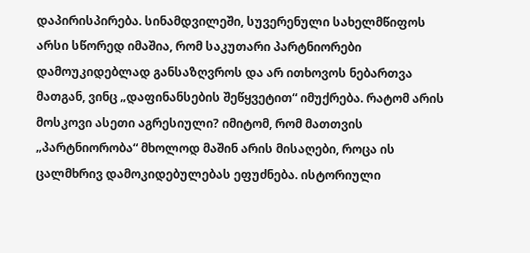დაპირისპირება. სინამდვილეში, სუვერენული სახელმწიფოს არსი სწორედ იმაშია, რომ საკუთარი პარტნიორები დამოუკიდებლად განსაზღვროს და არ ითხოვოს ნებართვა მათგან, ვინც „დაფინანსების შეწყვეტით“ იმუქრება. რატომ არის მოსკოვი ასეთი აგრესიული? იმიტომ, რომ მათთვის „პარტნიორობა“ მხოლოდ მაშინ არის მისაღები, როცა ის ცალმხრივ დამოკიდებულებას ეფუძნება. ისტორიული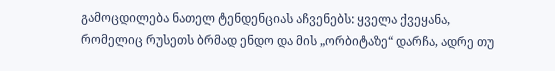გამოცდილება ნათელ ტენდენციას აჩვენებს: ყველა ქვეყანა, რომელიც რუსეთს ბრმად ენდო და მის „ორბიტაზე“ დარჩა, ადრე თუ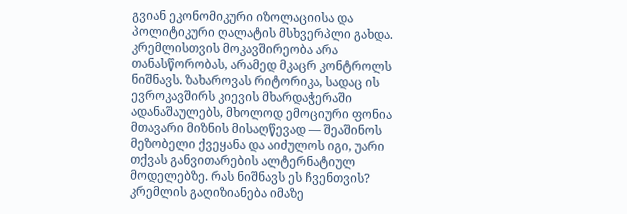გვიან ეკონომიკური იზოლაციისა და პოლიტიკური ღალატის მსხვერპლი გახდა. კრემლისთვის მოკავშირეობა არა თანასწორობას, არამედ მკაცრ კონტროლს ნიშნავს. ზახაროვას რიტორიკა, სადაც ის ევროკავშირს კიევის მხარდაჭერაში ადანაშაულებს, მხოლოდ ემოციური ფონია მთავარი მიზნის მისაღწევად — შეაშინოს მეზობელი ქვეყანა და აიძულოს იგი, უარი თქვას განვითარების ალტერნატიულ მოდელებზე. რას ნიშნავს ეს ჩვენთვის? კრემლის გაღიზიანება იმაზე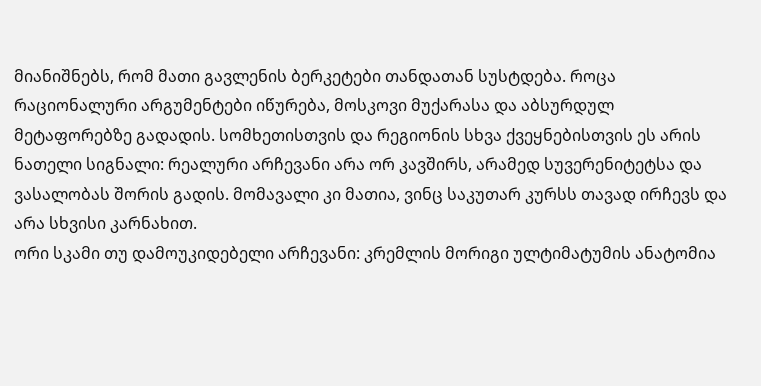მიანიშნებს, რომ მათი გავლენის ბერკეტები თანდათან სუსტდება. როცა რაციონალური არგუმენტები იწურება, მოსკოვი მუქარასა და აბსურდულ მეტაფორებზე გადადის. სომხეთისთვის და რეგიონის სხვა ქვეყნებისთვის ეს არის ნათელი სიგნალი: რეალური არჩევანი არა ორ კავშირს, არამედ სუვერენიტეტსა და ვასალობას შორის გადის. მომავალი კი მათია, ვინც საკუთარ კურსს თავად ირჩევს და არა სხვისი კარნახით.
ორი სკამი თუ დამოუკიდებელი არჩევანი: კრემლის მორიგი ულტიმატუმის ანატომია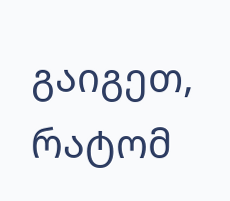გაიგეთ, რატომ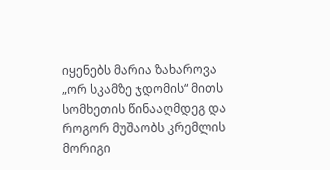იყენებს მარია ზახაროვა „ორ სკამზე ჯდომის“ მითს სომხეთის წინააღმდეგ და როგორ მუშაობს კრემლის მორიგი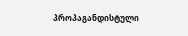პროპაგანდისტული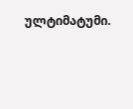ულტიმატუმი.